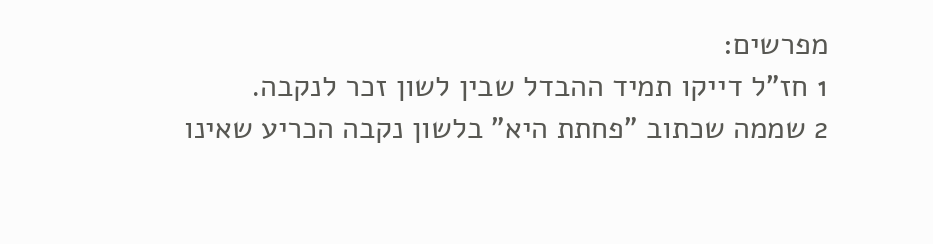מפרשים:
1 חז"ל דייקו תמיד ההבדל שבין לשון זכר לנקבה.
2 שממה שכתוב "פחתת היא" בלשון נקבה הכריע שאינו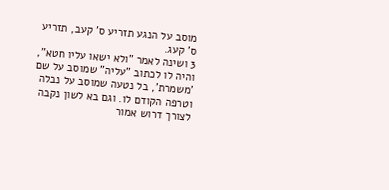מוסב על הנגע תזריע ס' קעב, תזריע ס' קעג.
3 ושינה לאמר "ולא ישאו עליו חטא", והיה לו לכתוב "עליה" שמוסב על שם 'משמרת', בל נטעה שמוסב על נבלה וטרפה הקודם לו. וגם בא לשון נקבה לצורך דרוש אמור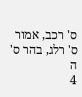ס' רכב, אמור ס' רלג, בהר ס' ה
4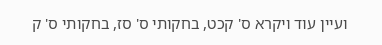ועיין עוד ויקרא ס' קכט, בחקותי ס' סז, בחקותי ס' ק